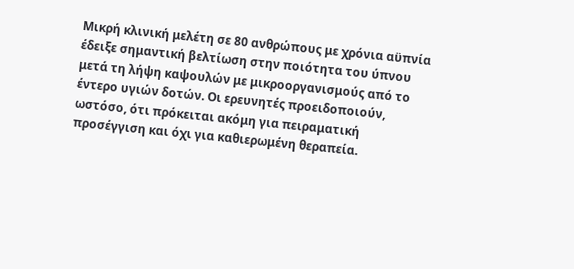Μικρή κλινική μελέτη σε 80 ανθρώπους με χρόνια αϋπνία έδειξε σημαντική βελτίωση στην ποιότητα του ύπνου μετά τη λήψη καψουλών με μικροοργανισμούς από το έντερο υγιών δοτών. Οι ερευνητές προειδοποιούν, ωστόσο, ότι πρόκειται ακόμη για πειραματική προσέγγιση και όχι για καθιερωμένη θεραπεία.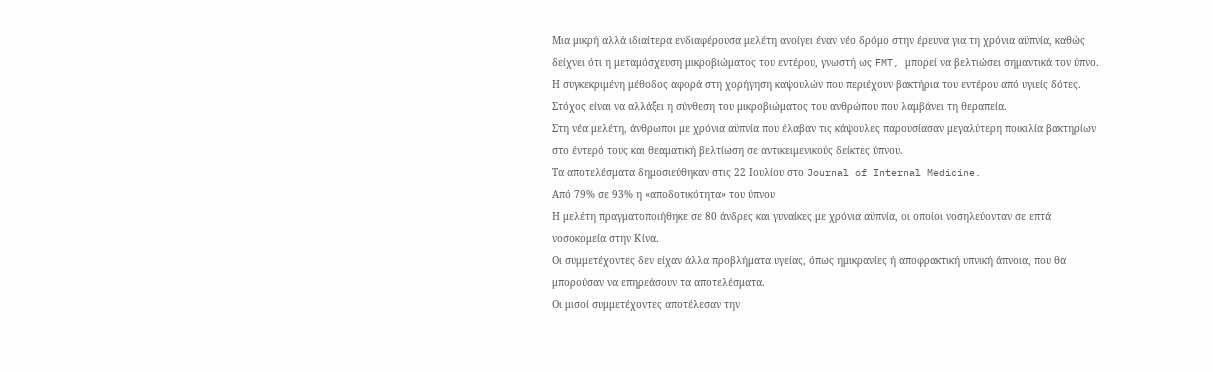Μια μικρή αλλά ιδιαίτερα ενδιαφέρουσα μελέτη ανοίγει έναν νέο δρόμο στην έρευνα για τη χρόνια αϋπνία, καθώς δείχνει ότι η μεταμόσχευση μικροβιώματος του εντέρου, γνωστή ως FMT, μπορεί να βελτιώσει σημαντικά τον ύπνο.
Η συγκεκριμένη μέθοδος αφορά στη χορήγηση καψουλών που περιέχουν βακτήρια του εντέρου από υγιείς δότες. Στόχος είναι να αλλάξει η σύνθεση του μικροβιώματος του ανθρώπου που λαμβάνει τη θεραπεία.
Στη νέα μελέτη, άνθρωποι με χρόνια αϋπνία που έλαβαν τις κάψουλες παρουσίασαν μεγαλύτερη ποικιλία βακτηρίων στο έντερό τους και θεαματική βελτίωση σε αντικειμενικούς δείκτες ύπνου.
Τα αποτελέσματα δημοσιεύθηκαν στις 22 Ιουλίου στο Journal of Internal Medicine.
Από 79% σε 93% η «αποδοτικότητα» του ύπνου
Η μελέτη πραγματοποιήθηκε σε 80 άνδρες και γυναίκες με χρόνια αϋπνία, οι οποίοι νοσηλεύονταν σε επτά νοσοκομεία στην Κίνα.
Οι συμμετέχοντες δεν είχαν άλλα προβλήματα υγείας, όπως ημικρανίες ή αποφρακτική υπνική άπνοια, που θα μπορούσαν να επηρεάσουν τα αποτελέσματα.
Οι μισοί συμμετέχοντες αποτέλεσαν την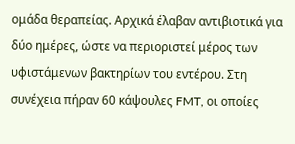ομάδα θεραπείας. Αρχικά έλαβαν αντιβιοτικά για δύο ημέρες, ώστε να περιοριστεί μέρος των υφιστάμενων βακτηρίων του εντέρου. Στη συνέχεια πήραν 60 κάψουλες FMT, οι οποίες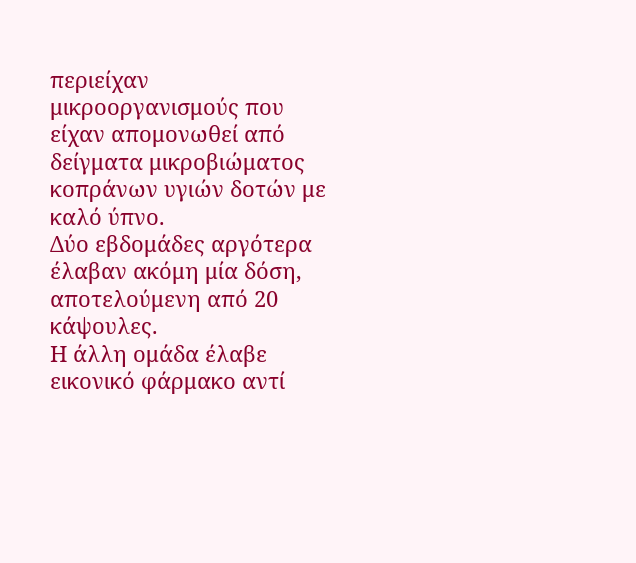περιείχαν μικροοργανισμούς που είχαν απομονωθεί από δείγματα μικροβιώματος κοπράνων υγιών δοτών με καλό ύπνο.
Δύο εβδομάδες αργότερα έλαβαν ακόμη μία δόση, αποτελούμενη από 20 κάψουλες.
Η άλλη ομάδα έλαβε εικονικό φάρμακο αντί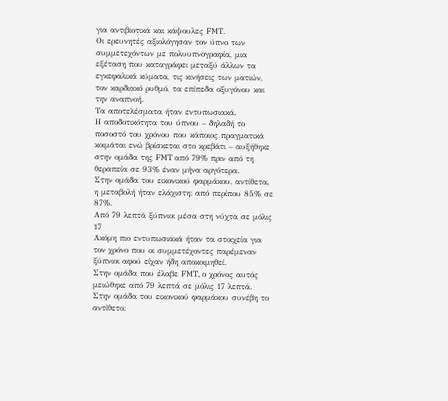για αντιβιοτικά και κάψουλες FMT.
Οι ερευνητές αξιολόγησαν τον ύπνο των συμμετεχόντων με πολυυπνογραφία, μια εξέταση που καταγράφει μεταξύ άλλων τα εγκεφαλικά κύματα, τις κινήσεις των ματιών, τον καρδιακό ρυθμό, τα επίπεδα οξυγόνου και την αναπνοή.
Τα αποτελέσματα ήταν εντυπωσιακά.
Η αποδοτικότητα του ύπνου – δηλαδή το ποσοστό του χρόνου που κάποιος πραγματικά κοιμάται ενώ βρίσκεται στο κρεβάτι – αυξήθηκε στην ομάδα της FMT από 79% πριν από τη θεραπεία σε 93% έναν μήνα αργότερα.
Στην ομάδα του εικονικού φαρμάκου, αντίθετα, η μεταβολή ήταν ελάχιστη: από περίπου 85% σε 87%.
Από 79 λεπτά ξύπνιοι μέσα στη νύχτα σε μόλις 17
Ακόμη πιο εντυπωσιακά ήταν τα στοιχεία για τον χρόνο που οι συμμετέχοντες παρέμεναν ξύπνιοι αφού είχαν ήδη αποκοιμηθεί.
Στην ομάδα που έλαβε FMT, ο χρόνος αυτός μειώθηκε από 79 λεπτά σε μόλις 17 λεπτά.
Στην ομάδα του εικονικού φαρμάκου συνέβη το αντίθετο: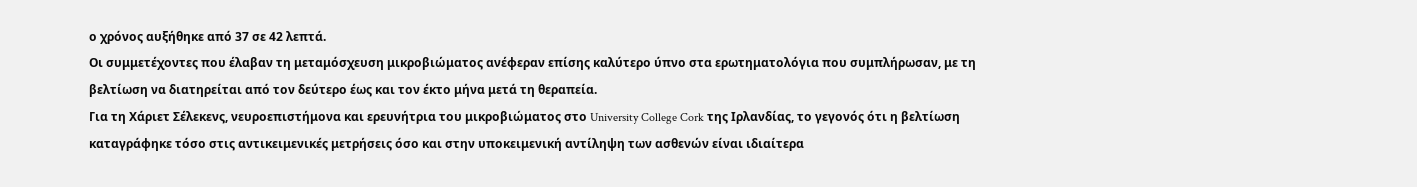ο χρόνος αυξήθηκε από 37 σε 42 λεπτά.
Οι συμμετέχοντες που έλαβαν τη μεταμόσχευση μικροβιώματος ανέφεραν επίσης καλύτερο ύπνο στα ερωτηματολόγια που συμπλήρωσαν, με τη βελτίωση να διατηρείται από τον δεύτερο έως και τον έκτο μήνα μετά τη θεραπεία.
Για τη Χάριετ Σέλεκενς, νευροεπιστήμονα και ερευνήτρια του μικροβιώματος στο University College Cork της Ιρλανδίας, το γεγονός ότι η βελτίωση καταγράφηκε τόσο στις αντικειμενικές μετρήσεις όσο και στην υποκειμενική αντίληψη των ασθενών είναι ιδιαίτερα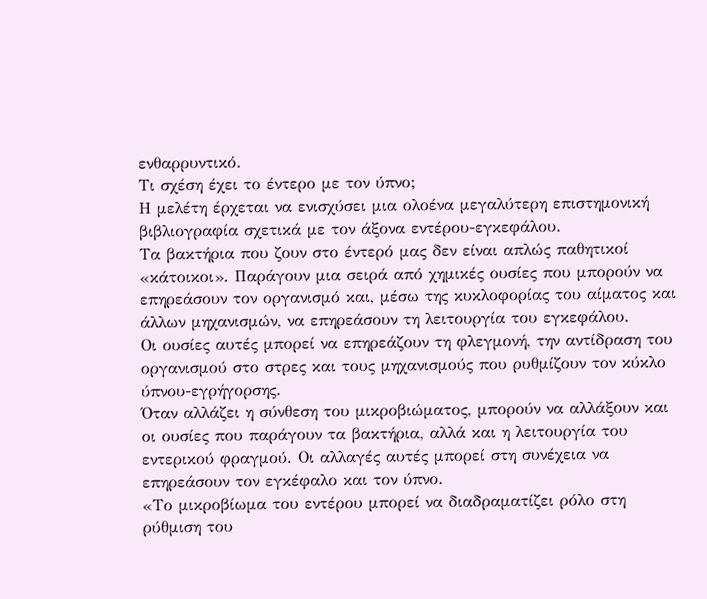ενθαρρυντικό.
Τι σχέση έχει το έντερο με τον ύπνο;
Η μελέτη έρχεται να ενισχύσει μια ολοένα μεγαλύτερη επιστημονική βιβλιογραφία σχετικά με τον άξονα εντέρου-εγκεφάλου.
Τα βακτήρια που ζουν στο έντερό μας δεν είναι απλώς παθητικοί «κάτοικοι». Παράγουν μια σειρά από χημικές ουσίες που μπορούν να επηρεάσουν τον οργανισμό και, μέσω της κυκλοφορίας του αίματος και άλλων μηχανισμών, να επηρεάσουν τη λειτουργία του εγκεφάλου.
Οι ουσίες αυτές μπορεί να επηρεάζουν τη φλεγμονή, την αντίδραση του οργανισμού στο στρες και τους μηχανισμούς που ρυθμίζουν τον κύκλο ύπνου-εγρήγορσης.
Όταν αλλάζει η σύνθεση του μικροβιώματος, μπορούν να αλλάξουν και οι ουσίες που παράγουν τα βακτήρια, αλλά και η λειτουργία του εντερικού φραγμού. Οι αλλαγές αυτές μπορεί στη συνέχεια να επηρεάσουν τον εγκέφαλο και τον ύπνο.
«Το μικροβίωμα του εντέρου μπορεί να διαδραματίζει ρόλο στη ρύθμιση του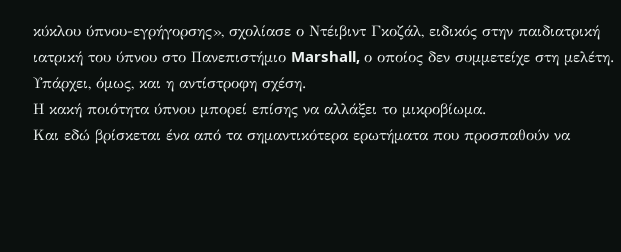κύκλου ύπνου-εγρήγορσης», σχολίασε ο Ντέιβιντ Γκοζάλ, ειδικός στην παιδιατρική ιατρική του ύπνου στο Πανεπιστήμιο Marshall, ο οποίος δεν συμμετείχε στη μελέτη.
Υπάρχει, όμως, και η αντίστροφη σχέση.
Η κακή ποιότητα ύπνου μπορεί επίσης να αλλάξει το μικροβίωμα.
Και εδώ βρίσκεται ένα από τα σημαντικότερα ερωτήματα που προσπαθούν να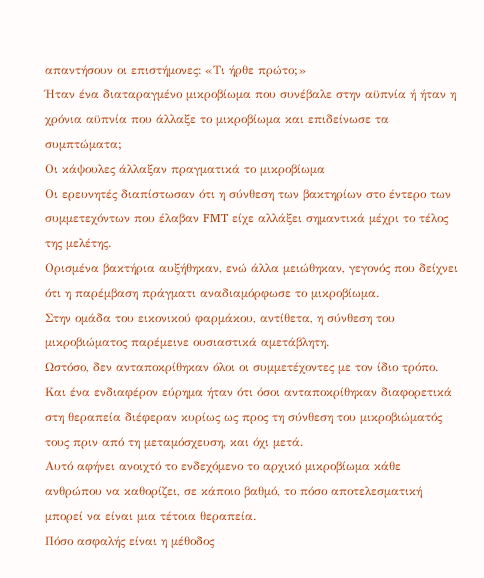απαντήσουν οι επιστήμονες: «Τι ήρθε πρώτο;»
Ήταν ένα διαταραγμένο μικροβίωμα που συνέβαλε στην αϋπνία ή ήταν η χρόνια αϋπνία που άλλαξε το μικροβίωμα και επιδείνωσε τα συμπτώματα;
Οι κάψουλες άλλαξαν πραγματικά το μικροβίωμα
Οι ερευνητές διαπίστωσαν ότι η σύνθεση των βακτηρίων στο έντερο των συμμετεχόντων που έλαβαν FMT είχε αλλάξει σημαντικά μέχρι το τέλος της μελέτης.
Ορισμένα βακτήρια αυξήθηκαν, ενώ άλλα μειώθηκαν, γεγονός που δείχνει ότι η παρέμβαση πράγματι αναδιαμόρφωσε το μικροβίωμα.
Στην ομάδα του εικονικού φαρμάκου, αντίθετα, η σύνθεση του μικροβιώματος παρέμεινε ουσιαστικά αμετάβλητη.
Ωστόσο, δεν ανταποκρίθηκαν όλοι οι συμμετέχοντες με τον ίδιο τρόπο.
Και ένα ενδιαφέρον εύρημα ήταν ότι όσοι ανταποκρίθηκαν διαφορετικά στη θεραπεία διέφεραν κυρίως ως προς τη σύνθεση του μικροβιώματός τους πριν από τη μεταμόσχευση, και όχι μετά.
Αυτό αφήνει ανοιχτό το ενδεχόμενο το αρχικό μικροβίωμα κάθε ανθρώπου να καθορίζει, σε κάποιο βαθμό, το πόσο αποτελεσματική μπορεί να είναι μια τέτοια θεραπεία.
Πόσο ασφαλής είναι η μέθοδος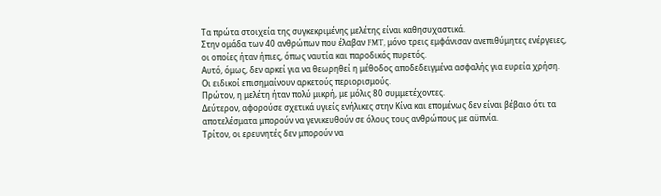Τα πρώτα στοιχεία της συγκεκριμένης μελέτης είναι καθησυχαστικά.
Στην ομάδα των 40 ανθρώπων που έλαβαν FMT, μόνο τρεις εμφάνισαν ανεπιθύμητες ενέργειες, οι οποίες ήταν ήπιες, όπως ναυτία και παροδικός πυρετός.
Αυτό, όμως, δεν αρκεί για να θεωρηθεί η μέθοδος αποδεδειγμένα ασφαλής για ευρεία χρήση.
Οι ειδικοί επισημαίνουν αρκετούς περιορισμούς.
Πρώτον, η μελέτη ήταν πολύ μικρή, με μόλις 80 συμμετέχοντες.
Δεύτερον, αφορούσε σχετικά υγιείς ενήλικες στην Κίνα και επομένως δεν είναι βέβαιο ότι τα αποτελέσματα μπορούν να γενικευθούν σε όλους τους ανθρώπους με αϋπνία.
Τρίτον, οι ερευνητές δεν μπορούν να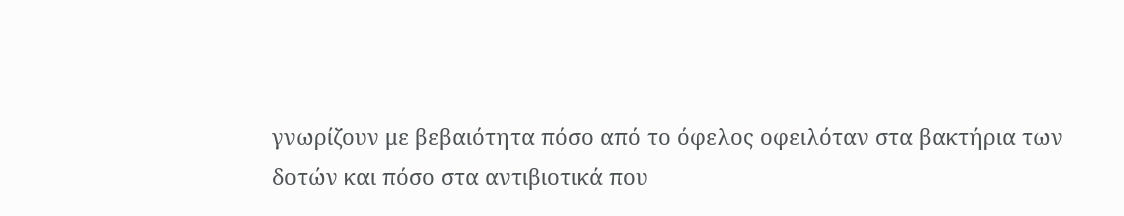γνωρίζουν με βεβαιότητα πόσο από το όφελος οφειλόταν στα βακτήρια των δοτών και πόσο στα αντιβιοτικά που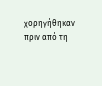χορηγήθηκαν πριν από τη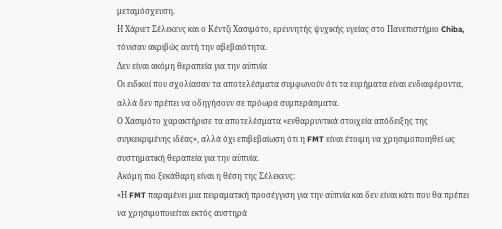μεταμόσχευση.
Η Χάριετ Σέλεκενς και ο Κέντζι Χασιμότο, ερευνητής ψυχικής υγείας στο Πανεπιστήμιο Chiba, τόνισαν ακριβώς αυτή την αβεβαιότητα.
Δεν είναι ακόμη θεραπεία για την αϋπνία
Οι ειδικοί που σχολίασαν τα αποτελέσματα συμφωνούν ότι τα ευρήματα είναι ενδιαφέροντα, αλλά δεν πρέπει να οδηγήσουν σε πρόωρα συμπεράσματα.
Ο Χασιμότο χαρακτήρισε τα αποτελέσματα «ενθαρρυντικά στοιχεία απόδειξης της συγκεκριμένης ιδέας», αλλά όχι επιβεβαίωση ότι η FMT είναι έτοιμη να χρησιμοποιηθεί ως συστηματική θεραπεία για την αϋπνία.
Ακόμη πιο ξεκάθαρη είναι η θέση της Σέλεκενς:
«Η FMT παραμένει μια πειραματική προσέγγιση για την αϋπνία και δεν είναι κάτι που θα πρέπει να χρησιμοποιείται εκτός αυστηρά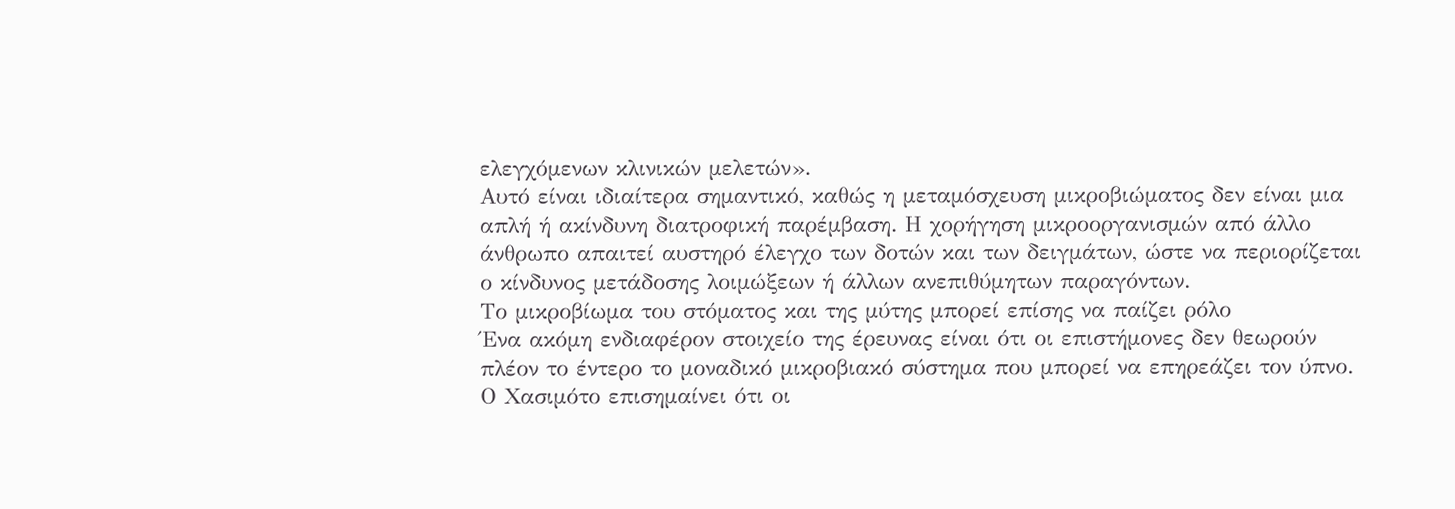ελεγχόμενων κλινικών μελετών».
Αυτό είναι ιδιαίτερα σημαντικό, καθώς η μεταμόσχευση μικροβιώματος δεν είναι μια απλή ή ακίνδυνη διατροφική παρέμβαση. Η χορήγηση μικροοργανισμών από άλλο άνθρωπο απαιτεί αυστηρό έλεγχο των δοτών και των δειγμάτων, ώστε να περιορίζεται ο κίνδυνος μετάδοσης λοιμώξεων ή άλλων ανεπιθύμητων παραγόντων.
Το μικροβίωμα του στόματος και της μύτης μπορεί επίσης να παίζει ρόλο
Ένα ακόμη ενδιαφέρον στοιχείο της έρευνας είναι ότι οι επιστήμονες δεν θεωρούν πλέον το έντερο το μοναδικό μικροβιακό σύστημα που μπορεί να επηρεάζει τον ύπνο.
Ο Χασιμότο επισημαίνει ότι οι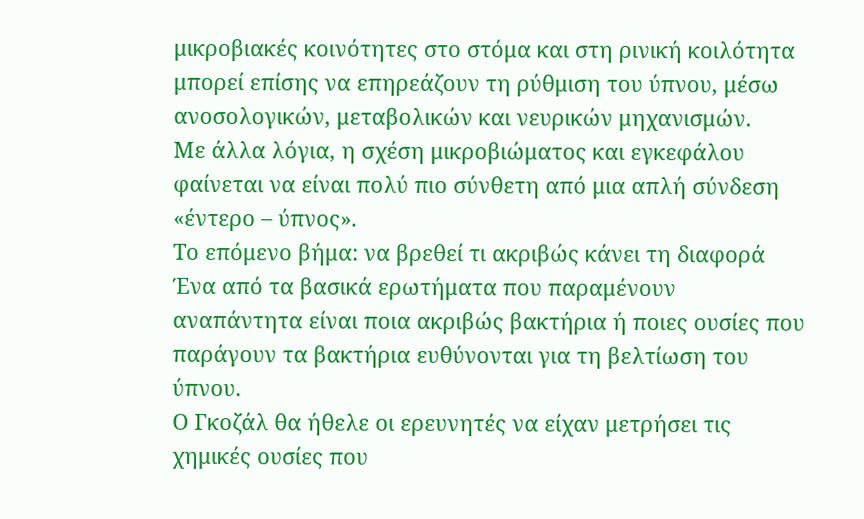μικροβιακές κοινότητες στο στόμα και στη ρινική κοιλότητα μπορεί επίσης να επηρεάζουν τη ρύθμιση του ύπνου, μέσω ανοσολογικών, μεταβολικών και νευρικών μηχανισμών.
Με άλλα λόγια, η σχέση μικροβιώματος και εγκεφάλου φαίνεται να είναι πολύ πιο σύνθετη από μια απλή σύνδεση «έντερο – ύπνος».
Το επόμενο βήμα: να βρεθεί τι ακριβώς κάνει τη διαφορά
Ένα από τα βασικά ερωτήματα που παραμένουν αναπάντητα είναι ποια ακριβώς βακτήρια ή ποιες ουσίες που παράγουν τα βακτήρια ευθύνονται για τη βελτίωση του ύπνου.
Ο Γκοζάλ θα ήθελε οι ερευνητές να είχαν μετρήσει τις χημικές ουσίες που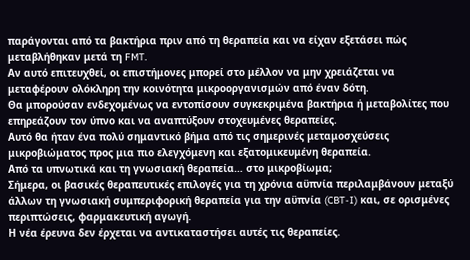παράγονται από τα βακτήρια πριν από τη θεραπεία και να είχαν εξετάσει πώς μεταβλήθηκαν μετά τη FMT.
Αν αυτό επιτευχθεί, οι επιστήμονες μπορεί στο μέλλον να μην χρειάζεται να μεταφέρουν ολόκληρη την κοινότητα μικροοργανισμών από έναν δότη.
Θα μπορούσαν ενδεχομένως να εντοπίσουν συγκεκριμένα βακτήρια ή μεταβολίτες που επηρεάζουν τον ύπνο και να αναπτύξουν στοχευμένες θεραπείες.
Αυτό θα ήταν ένα πολύ σημαντικό βήμα από τις σημερινές μεταμοσχεύσεις μικροβιώματος προς μια πιο ελεγχόμενη και εξατομικευμένη θεραπεία.
Από τα υπνωτικά και τη γνωσιακή θεραπεία… στο μικροβίωμα;
Σήμερα, οι βασικές θεραπευτικές επιλογές για τη χρόνια αϋπνία περιλαμβάνουν μεταξύ άλλων τη γνωσιακή συμπεριφορική θεραπεία για την αϋπνία (CBT-I) και, σε ορισμένες περιπτώσεις, φαρμακευτική αγωγή.
Η νέα έρευνα δεν έρχεται να αντικαταστήσει αυτές τις θεραπείες.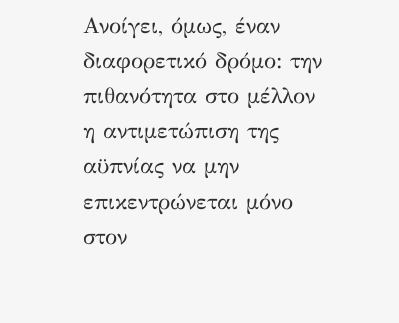Ανοίγει, όμως, έναν διαφορετικό δρόμο: την πιθανότητα στο μέλλον η αντιμετώπιση της αϋπνίας να μην επικεντρώνεται μόνο στον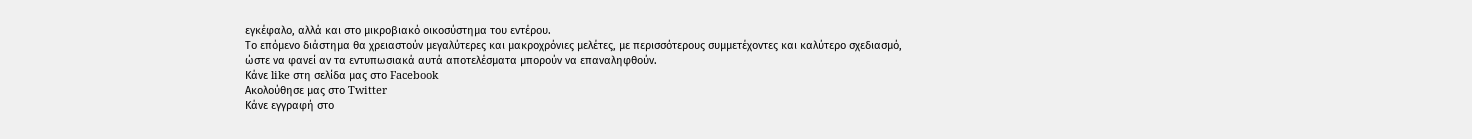εγκέφαλο, αλλά και στο μικροβιακό οικοσύστημα του εντέρου.
Το επόμενο διάστημα θα χρειαστούν μεγαλύτερες και μακροχρόνιες μελέτες, με περισσότερους συμμετέχοντες και καλύτερο σχεδιασμό, ώστε να φανεί αν τα εντυπωσιακά αυτά αποτελέσματα μπορούν να επαναληφθούν.
Κάνε like στη σελίδα μας στο Facebook
Ακολούθησε μας στο Twitter
Κάνε εγγραφή στο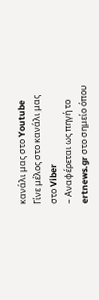κανάλι μας στο Youtube
Γίνε μέλος στο κανάλι μας στο Viber
– Αναφέρεται ως πηγή το ertnews.gr στο σημείο όπου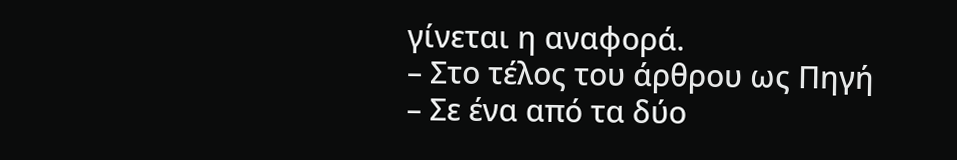γίνεται η αναφορά.
– Στο τέλος του άρθρου ως Πηγή
– Σε ένα από τα δύο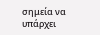σημεία να υπάρχει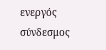ενεργός σύνδεσμος